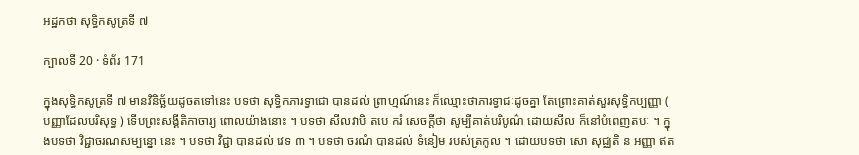អដ្ឋកថា សុទ្ធិកសូត្រទី ៧

ក្បាលទី 20 · ទំព័រ 171

ក្នុងសុទ្ធិកសូត្រទី ៧ មានវិនិច្ឆ័យដូចតទៅនេះ បទថា សុទ្ធិកភារទ្វាជោ បានដល់ ព្រាហ្មណ៍នេះ ក៏ឈ្មោះថាភារទ្វាជៈដូចគ្នា តែព្រោះគាត់សួរសុទ្ធិកប្បញ្ញា ( បញ្ញាដែលបរិសុទ្ធ ) ទើបព្រះសង្គីតិកាចារ្យ ពោលយ៉ាងនោះ ។ បទថា សីលវាបិ តបេ ករំ សេចក្តីថា សូម្បីគាត់បរិបូណ៌ ដោយសីល ក៏នៅបំពេញតបៈ ។ ក្នុងបទថា វិជ្ជាចរណសម្បន្នោ នេះ ។ បទថា វិជ្ជា បានដល់ វេទ ៣ ។ បទថា ចរណំ បានដល់ ទំនៀម របស់ត្រកូល ។ ដោយបទថា សោ សុជ្ឈតិ ន អញ្ញា ឥត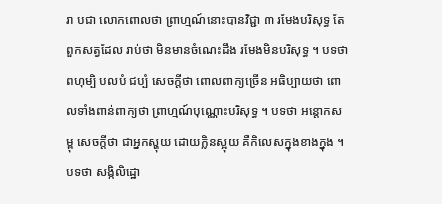រា បជា លោកពោលថា ព្រាហ្មណ៍នោះបានវិជ្ជា ៣ រមែងបរិសុទ្ធ តែពួកសត្វដែល រាប់ថា មិនមានចំណេះដឹង រមែងមិនបរិសុទ្ធ ។ បទថា ពហុម្បិ បលបំ ជប្បំ សេចក្តីថា ពោលពាក្យច្រើន អធិប្បាយថា ពោលទាំងពាន់ពាក្យថា ព្រាហ្មណ៍បុណ្ណោះបរិសុទ្ធ ។ បទថា អន្តោកសម្ពុ សេចក្តីថា ជាអ្នកស្ហុយ ដោយក្លិនស្អុយ គឺកិលេសក្នុងខាងក្នុង ។ បទថា សង្កិលិដ្ឋោ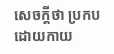សេចក្តីថា ប្រកបដោយកាយ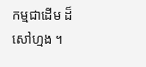កម្មជាដើម ដ៏សៅហ្មង ។